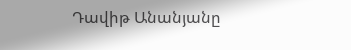Դավիթ Անանյանը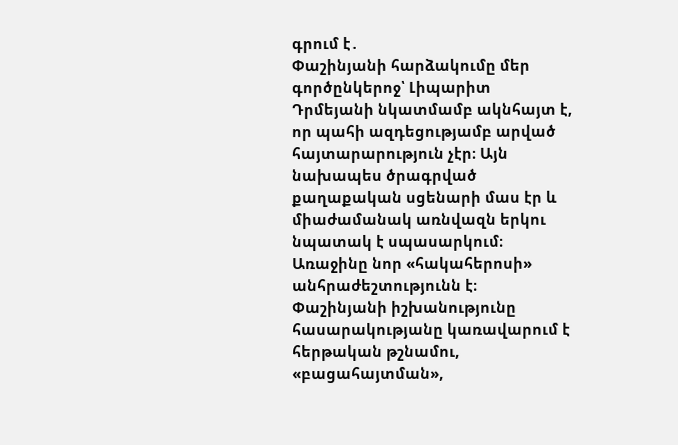գրում է․
Փաշինյանի հարձակումը մեր գործընկերոջ՝ Լիպարիտ Դրմեյանի նկատմամբ ակնհայտ է, որ պահի ազդեցությամբ արված հայտարարություն չէր։ Այն նախապես ծրագրված քաղաքական սցենարի մաս էր և միաժամանակ առնվազն երկու նպատակ է սպասարկում։
Առաջինը նոր «հակահերոսի» անհրաժեշտությունն է։
Փաշինյանի իշխանությունը հասարակությանը կառավարում է հերթական թշնամու, «բացահայտման»,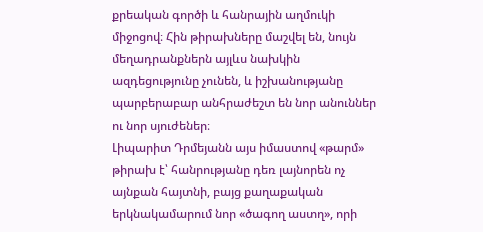քրեական գործի և հանրային աղմուկի միջոցով։ Հին թիրախները մաշվել են, նույն մեղադրանքներն այլևս նախկին ազդեցությունը չունեն, և իշխանությանը պարբերաբար անհրաժեշտ են նոր անուններ ու նոր սյուժեներ։
Լիպարիտ Դրմեյանն այս իմաստով «թարմ» թիրախ է՝ հանրությանը դեռ լայնորեն ոչ այնքան հայտնի, բայց քաղաքական երկնակամարում նոր «ծագող աստղ», որի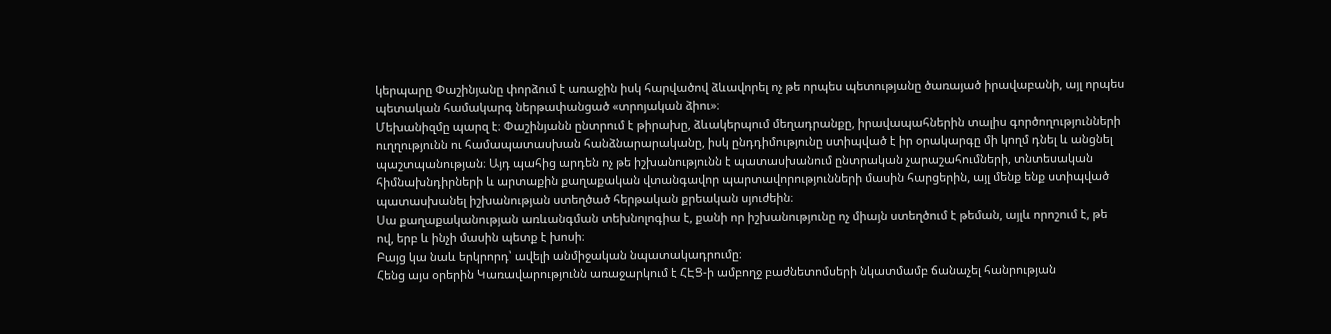կերպարը Փաշինյանը փորձում է առաջին իսկ հարվածով ձևավորել ոչ թե որպես պետությանը ծառայած իրավաբանի, այլ որպես պետական համակարգ ներթափանցած «տրոյական ձիու»։
Մեխանիզմը պարզ է։ Փաշինյանն ընտրում է թիրախը, ձևակերպում մեղադրանքը, իրավապահներին տալիս գործողությունների ուղղությունն ու համապատասխան հանձնարարականը, իսկ ընդդիմությունը ստիպված է իր օրակարգը մի կողմ դնել և անցնել պաշտպանության։ Այդ պահից արդեն ոչ թե իշխանությունն է պատասխանում ընտրական չարաշահումների, տնտեսական հիմնախնդիրների և արտաքին քաղաքական վտանգավոր պարտավորությունների մասին հարցերին, այլ մենք ենք ստիպված պատասխանել իշխանության ստեղծած հերթական քրեական սյուժեին։
Սա քաղաքականության առևանգման տեխնոլոգիա է, քանի որ իշխանությունը ոչ միայն ստեղծում է թեման, այլև որոշում է, թե ով, երբ և ինչի մասին պետք է խոսի։
Բայց կա նաև երկրորդ՝ ավելի անմիջական նպատակադրումը։
Հենց այս օրերին Կառավարությունն առաջարկում է ՀԷՑ-ի ամբողջ բաժնետոմսերի նկատմամբ ճանաչել հանրության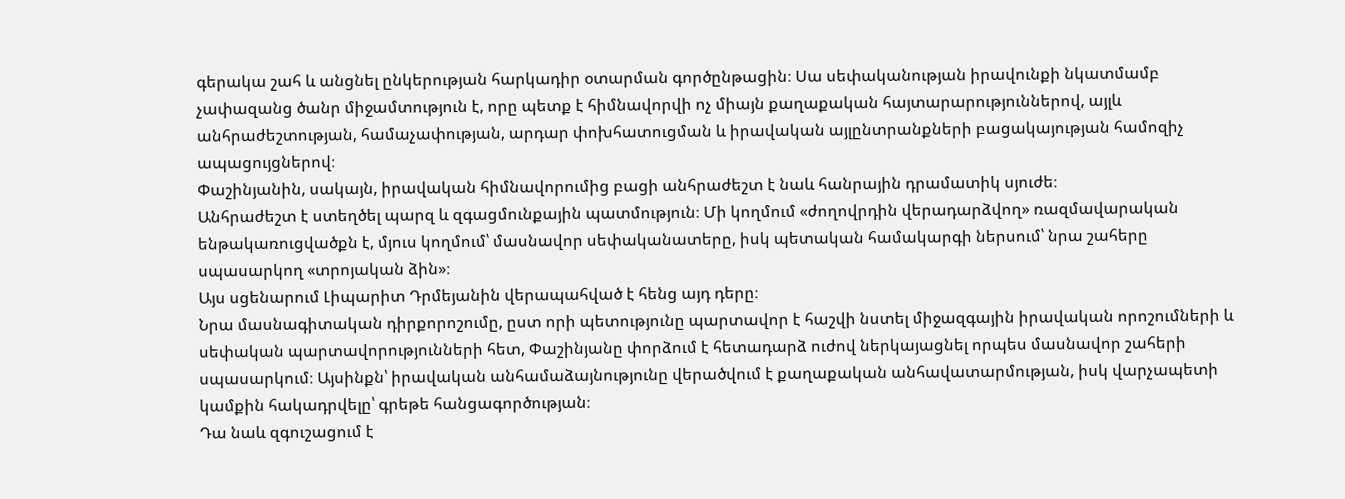գերակա շահ և անցնել ընկերության հարկադիր օտարման գործընթացին։ Սա սեփականության իրավունքի նկատմամբ չափազանց ծանր միջամտություն է, որը պետք է հիմնավորվի ոչ միայն քաղաքական հայտարարություններով, այլև անհրաժեշտության, համաչափության, արդար փոխհատուցման և իրավական այլընտրանքների բացակայության համոզիչ ապացույցներով։
Փաշինյանին, սակայն, իրավական հիմնավորումից բացի անհրաժեշտ է նաև հանրային դրամատիկ սյուժե։
Անհրաժեշտ է ստեղծել պարզ և զգացմունքային պատմություն։ Մի կողմում «ժողովրդին վերադարձվող» ռազմավարական ենթակառուցվածքն է, մյուս կողմում՝ մասնավոր սեփականատերը, իսկ պետական համակարգի ներսում՝ նրա շահերը սպասարկող «տրոյական ձին»։
Այս սցենարում Լիպարիտ Դրմեյանին վերապահված է հենց այդ դերը։
Նրա մասնագիտական դիրքորոշումը, ըստ որի պետությունը պարտավոր է հաշվի նստել միջազգային իրավական որոշումների և սեփական պարտավորությունների հետ, Փաշինյանը փորձում է հետադարձ ուժով ներկայացնել որպես մասնավոր շահերի սպասարկում։ Այսինքն՝ իրավական անհամաձայնությունը վերածվում է քաղաքական անհավատարմության, իսկ վարչապետի կամքին հակադրվելը՝ գրեթե հանցագործության։
Դա նաև զգուշացում է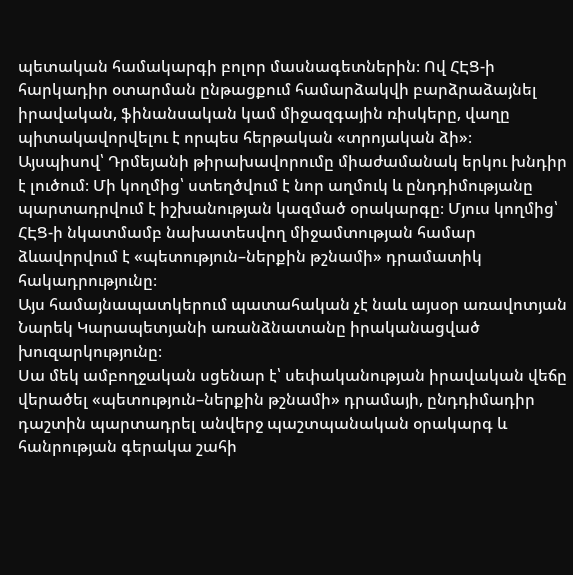պետական համակարգի բոլոր մասնագետներին։ Ով ՀԷՑ-ի հարկադիր օտարման ընթացքում համարձակվի բարձրաձայնել իրավական, ֆինանսական կամ միջազգային ռիսկերը, վաղը պիտակավորվելու է որպես հերթական «տրոյական ձի»։
Այսպիսով՝ Դրմեյանի թիրախավորումը միաժամանակ երկու խնդիր է լուծում։ Մի կողմից՝ ստեղծվում է նոր աղմուկ և ընդդիմությանը պարտադրվում է իշխանության կազմած օրակարգը։ Մյուս կողմից՝ ՀԷՑ-ի նկատմամբ նախատեսվող միջամտության համար ձևավորվում է «պետություն–ներքին թշնամի» դրամատիկ հակադրությունը։
Այս համայնապատկերում պատահական չէ նաև այսօր առավոտյան Նարեկ Կարապետյանի առանձնատանը իրականացված խուզարկությունը։
Սա մեկ ամբողջական սցենար է՝ սեփականության իրավական վեճը վերածել «պետություն–ներքին թշնամի» դրամայի, ընդդիմադիր դաշտին պարտադրել անվերջ պաշտպանական օրակարգ և հանրության գերակա շահի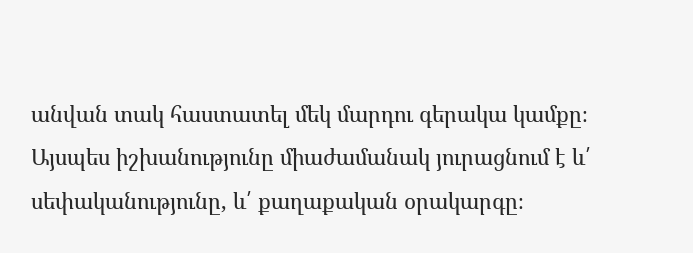անվան տակ հաստատել մեկ մարդու գերակա կամքը։
Այսպես իշխանությունը միաժամանակ յուրացնում է և՛ սեփականությունը, և՛ քաղաքական օրակարգը։